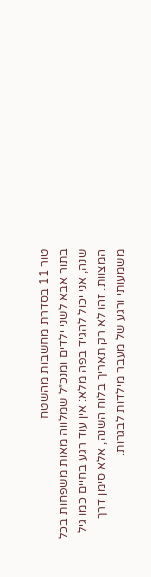טור 11 בסדרת מחשבות מהשטח
בתור אבא לשני ילדים ומנכ״ל שמלווה מאות משפחות בכל שנה, אני יכול להגיד בפה מלא: אין עוד רגע בחיים כמו גיל המצוות. זהו לא רק תאריך בלוח השנה, אלא סימן דרך משמעותי ורגע של מעבר מילדות לבגרות.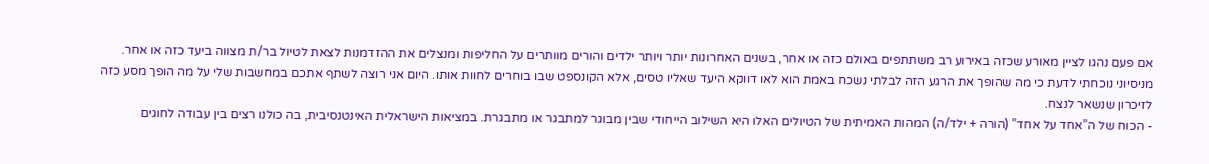אם פעם נהגו לציין מאורע שכזה באירוע רב משתתפים באולם כזה או אחר, בשנים האחרונות יותר ויותר ילדים והורים מוותרים על החליפות ומנצלים את ההזדמנות לצאת לטיול בר/ת מצווה ביעד כזה או אחר. מניסיוני נוכחתי לדעת כי מה שהופך את הרגע הזה לבלתי נשכח באמת הוא לאו דווקא היעד שאליו טסים, אלא הקונספט שבו בוחרים לחוות אותו. היום אני רוצה לשתף אתכם במחשבות שלי על מה הופך מסע כזה לזיכרון שנשאר לנצח.
- הכוח של ה”אחד על אחד” (הורה + ילד/ה) המהות האמיתית של הטיולים האלו היא השילוב הייחודי שבין מבוגר למתבגר או מתבגרת. במציאות הישראלית האינטנסיבית, בה כולנו רצים בין עבודה לחוגים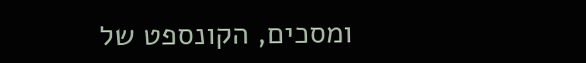ומסכים, הקונספט של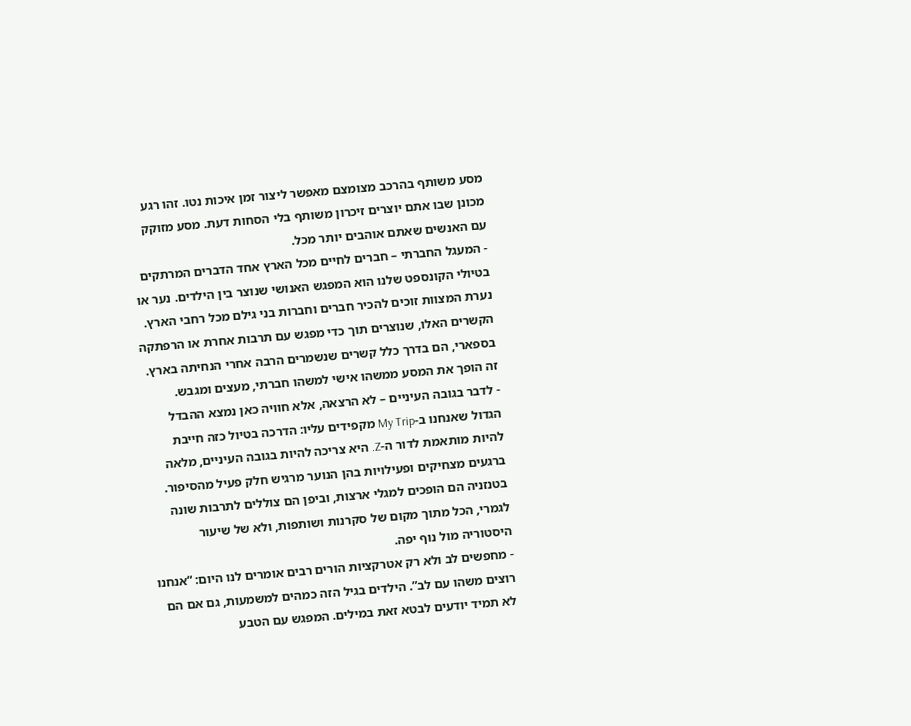מסע משותף בהרכב מצומצם מאפשר ליצור זמן איכות נטו. זהו רגע מכונן שבו אתם יוצרים זיכרון משותף בלי הסחות דעת. מסע מזוקק עם האנשים שאתם אוהבים יותר מכל.
- המעגל החברתי – חברים לחיים מכל הארץ אחד הדברים המרתקים בטיולי הקונספט שלנו הוא המפגש האנושי שנוצר בין הילדים. נער או נערת המצוות זוכים להכיר חברים וחברות בני גילם מכל רחבי הארץ. הקשרים האלו, שנוצרים תוך כדי מפגש עם תרבות אחרת או הרפתקה בספארי, הם בדרך כלל קשרים שנשמרים הרבה אחרי הנחיתה בארץ. זה הופך את המסע ממשהו אישי למשהו חברתי, מעצים ומגבש.
- לדבר בגובה העיניים – לא הרצאה, אלא חוויה כאן נמצא ההבדל הגדול שאנחנו ב-My Trip מקפידים עליו: הדרכה בטיול כזה חייבת להיות מותאמת לדור ה-Z. היא צריכה להיות בגובה העיניים, מלאה ברגעים מצחיקים ופעילויות בהן הנוער מרגיש חלק פעיל מהסיפור. בטנזניה הם הופכים למגלי ארצות, וביפן הם צוללים לתרבות שונה לגמרי, הכל מתוך מקום של סקרנות ושותפות, ולא של שיעור היסטוריה מול נוף יפה.
- מחפשים לב ולא רק אטרקציות הורים רבים אומרים לנו היום: “אנחנו רוצים משהו עם לב”. הילדים בגיל הזה כמהים למשמעות, גם אם הם לא תמיד יודעים לבטא זאת במילים. המפגש עם הטבע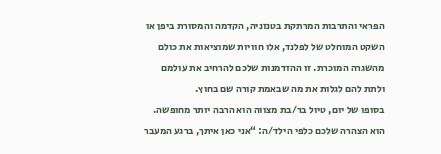הפראי והתרבות המרתקת בטנזניה, הקדמה והמסורת ביפן או השקט המוחלט של לפלנד, אלו חוויות שמוציאות את כולם מהשגרה המוכרת. זו ההזדמנות שלכם להרחיב את עולמם ולתת להם לגלות את מה שבאמת קורה שם בחוץ.
בסופו של יום, טיול בר/בת מצווה הוא הרבה יותר מחופשה. הוא הצהרה שלכם כלפי הילד/ה: “אני כאן איתך, ברגע המעבר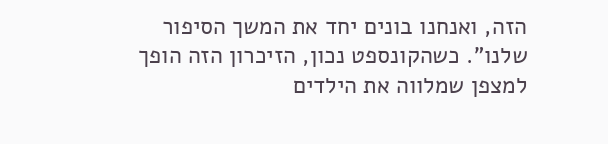הזה, ואנחנו בונים יחד את המשך הסיפור שלנו”. כשהקונספט נכון, הזיכרון הזה הופך למצפן שמלווה את הילדים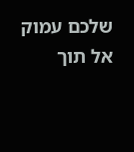שלכם עמוק אל תוך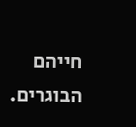חייהם הבוגרים.